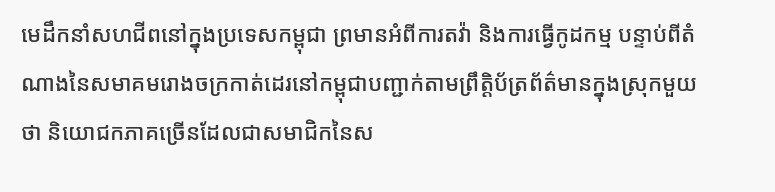មេដឹកនាំសហជីពនៅក្នុងប្រទេសកម្ពុជា ព្រមានអំពីការតវ៉ា និងការធ្វើកូដកម្ម បន្ទាប់ពីតំណាងនៃសមាគមរោងចក្រកាត់ដេរនៅកម្ពុជាបញ្ជាក់តាមព្រឹត្តិប័ត្រព័ត៌មានក្នុងស្រុកមួយថា និយោជកភាគច្រើនដែលជាសមាជិកនៃស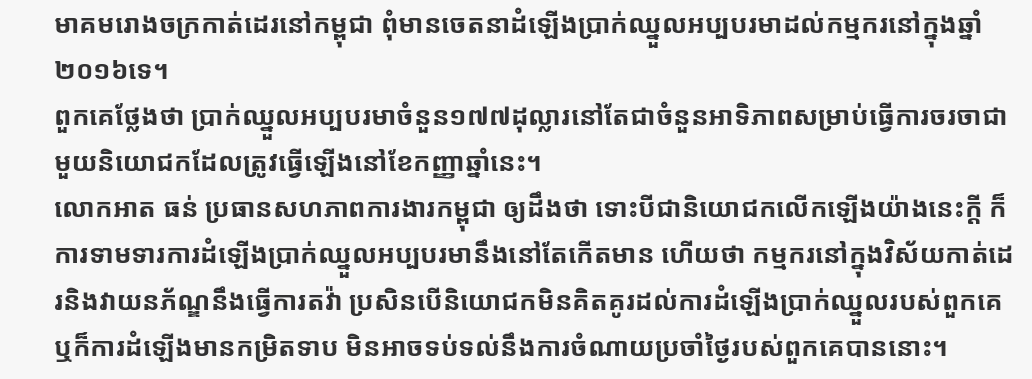មាគមរោងចក្រកាត់ដេរនៅកម្ពុជា ពុំមានចេតនាដំឡើងប្រាក់ឈ្នួលអប្បបរមាដល់កម្មករនៅក្នុងឆ្នាំ២០១៦ទេ។
ពួកគេថ្លែងថា ប្រាក់ឈ្នួលអប្បបរមាចំនួន១៧៧ដុល្លារនៅតែជាចំនួនអាទិភាពសម្រាប់ធ្វើការចរចាជាមួយនិយោជកដែលត្រូវធ្វើឡើងនៅខែកញ្ញាឆ្នាំនេះ។
លោកអាត ធន់ ប្រធានសហភាពការងារកម្ពុជា ឲ្យដឹងថា ទោះបីជានិយោជកលើកឡើងយ៉ាងនេះក្តី ក៏ការទាមទារការដំឡើងប្រាក់ឈ្នួលអប្បបរមានឹងនៅតែកើតមាន ហើយថា កម្មករនៅក្នុងវិស័យកាត់ដេរនិងវាយនភ័ណ្ឌនឹងធ្វើការតវ៉ា ប្រសិនបើនិយោជកមិនគិតគូរដល់ការដំឡើងប្រាក់ឈ្នួលរបស់ពួកគេ ឬក៏ការដំឡើងមានកម្រិតទាប មិនអាចទប់ទល់នឹងការចំណាយប្រចាំថ្ងៃរបស់ពួកគេបាននោះ។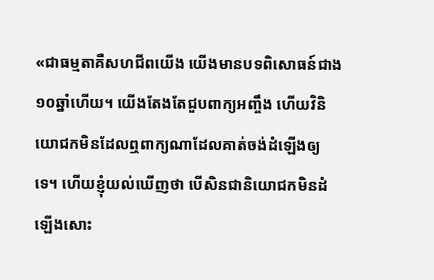«ជាធម្មតាគឺសហជីពយើង យើងមានបទពិសោធន៍ជាង១០ឆ្នាំហើយ។ យើងតែងតែជួបពាក្យអញ្ចឹង ហើយវិនិយោជកមិនដែលឮពាក្យណាដែលគាត់ចង់ដំឡើងឲ្យទេ។ ហើយខ្ញុំយល់ឃើញថា បើសិនជានិយោជកមិនដំឡើងសោះ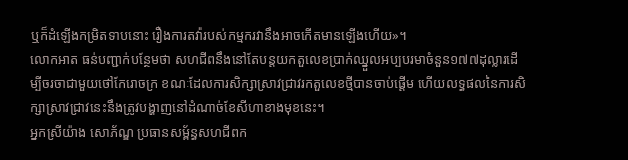ឬក៏ដំឡើងកម្រិតទាបនោះ រឿងការតវ៉ារបស់កម្មករវានឹងអាចកើតមានឡើងហើយ»។
លោកអាត ធន់បញ្ជាក់បន្ថែមថា សហជីពនឹងនៅតែបន្តយកតួលេខប្រាក់ឈ្នួលអប្បបរមាចំនួន១៧៧ដុល្លារដើម្បីចរចាជាមួយថៅកែរោចក្រ ខណៈដែលការសិក្សាស្រាវជ្រាវរកតួលេខថ្មីបានចាប់ផ្តើម ហើយលទ្ធផលនៃការសិក្សាស្រាវជ្រាវនេះនឹងត្រូវបង្ហាញនៅដំណាច់ខែសីហាខាងមុខនេះ។
អ្នកស្រីយ៉ាង សោភ័ណ្ឌ ប្រធានសម្ព័ន្ធសហជីពក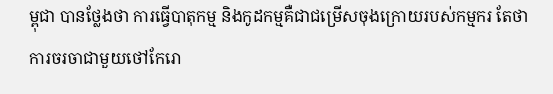ម្ពុជា បានថ្លែងថា ការធ្វើបាតុកម្ម និងកូដកម្មគឺជាជម្រើសចុងក្រោយរបស់កម្មករ តែថា ការចរចាជាមួយថៅកែរោ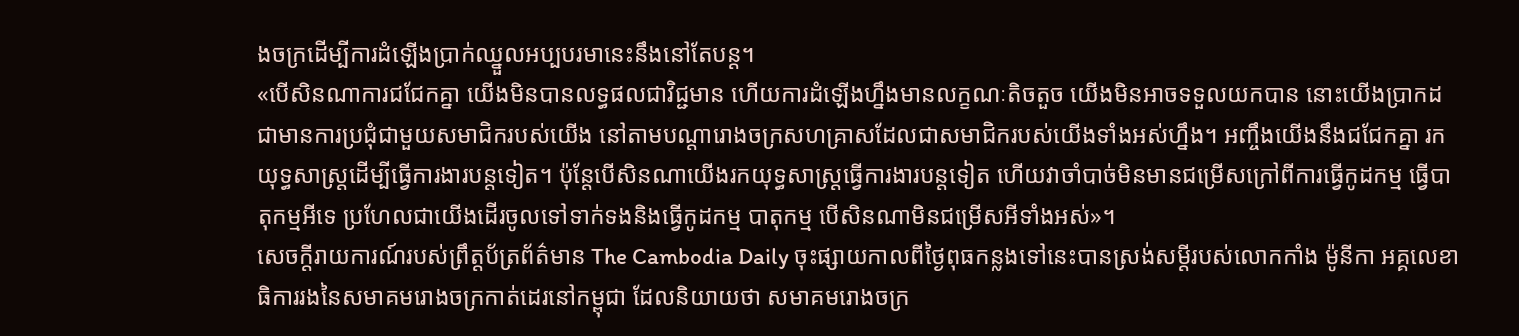ងចក្រដើម្បីការដំឡើងប្រាក់ឈ្នួលអប្បបរមានេះនឹងនៅតែបន្ត។
«បើសិនណាការជជែកគ្នា យើងមិនបានលទ្ធផលជាវិជ្ជមាន ហើយការដំឡើងហ្នឹងមានលក្ខណៈតិចតួច យើងមិនអាចទទួលយកបាន នោះយើងប្រាកដជាមានការប្រជុំជាមួយសមាជិករបស់យើង នៅតាមបណ្តារោងចក្រសហគ្រាសដែលជាសមាជិករបស់យើងទាំងអស់ហ្នឹង។ អញ្ចឹងយើងនឹងជជែកគ្នា រកយុទ្ធសាស្រ្តដើម្បីធ្វើការងារបន្តទៀត។ ប៉ុន្តែបើសិនណាយើងរកយុទ្ធសាស្ត្រធ្វើការងារបន្តទៀត ហើយវាចាំបាច់មិនមានជម្រើសក្រៅពីការធ្វើកូដកម្ម ធ្វើបាតុកម្មអីទេ ប្រហែលជាយើងដើរចូលទៅទាក់ទងនិងធ្វើកូដកម្ម បាតុកម្ម បើសិនណាមិនជម្រើសអីទាំងអស់»។
សេចក្តីរាយការណ៍របស់ព្រឹត្តប័ត្រព័ត៌មាន The Cambodia Daily ចុះផ្សាយកាលពីថ្ងៃពុធកន្លងទៅនេះបានស្រង់សម្តីរបស់លោកកាំង ម៉ូនីកា អគ្គលេខាធិការរងនៃសមាគមរោងចក្រកាត់ដេរនៅកម្ពុជា ដែលនិយាយថា សមាគមរោងចក្រ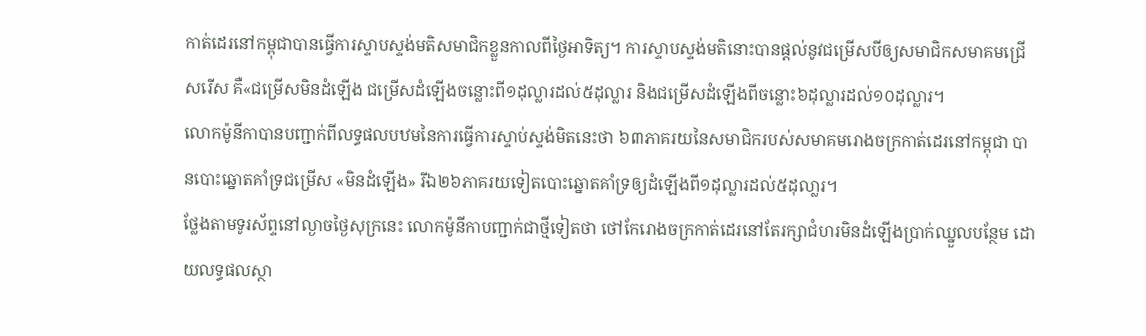កាត់ដេរនៅកម្ពុជាបានធ្វើការស្ទាបស្ទង់មតិសមាជិកខ្លួនកាលពីថ្ងៃអាទិត្យ។ ការស្ទាបស្ទង់មតិនោះបានផ្តល់នូវជម្រើសបីឲ្យសមាជិកសមាគមជ្រើសរើស គឺ«ជម្រើសមិនដំឡើង ជម្រើសដំឡើងចន្លោះពី១ដុល្លារដល់៥ដុល្លារ និងជម្រើសដំឡើងពីចន្លោះ៦ដុល្លារដល់១០ដុល្លារ។
លោកម៉ូនីកាបានបញ្ជាក់ពីលទ្ធផលបឋមនៃការធ្វើការស្ទាប់ស្ទង់មិតនេះថា ៦៣ភាគរយនៃសមាជិករបស់សមាគមរោងចក្រកាត់ដេរនៅកម្ពុជា បានបោះឆ្នោតគាំទ្រជម្រើស «មិនដំឡើង» រីឯ២៦ភាគរយទៀតបោះឆ្នោតគាំទ្រឲ្យដំឡើងពី១ដុល្លារដល់៥ដុលា្លរ។
ថ្លែងតាមទូរស័ព្ទនៅល្ងាចថ្ងៃសុក្រនេះ លោកម៉ូនីកាបញ្ជាក់ជាថ្មីទៀតថា ថៅកែរោងចក្រកាត់ដេរនៅតែរក្សាជំហរមិនដំឡើងប្រាក់ឈ្នួលបន្ថែម ដោយលទ្ធផលស្ថា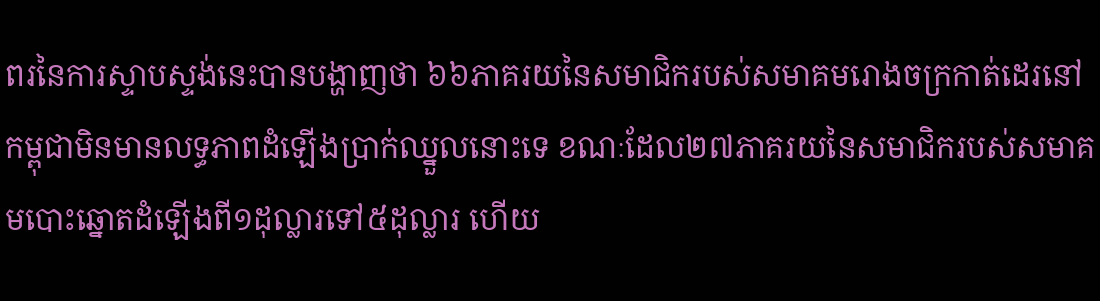ពរនៃការស្ទាបស្ទង់នេះបានបង្ហាញថា ៦៦ភាគរយនៃសមាជិករបស់សមាគមរោងចក្រកាត់ដេរនៅកម្ពុជាមិនមានលទ្ធភាពដំឡើងប្រាក់ឈ្នួលនោះទេ ខណៈដែល២៧ភាគរយនៃសមាជិករបស់សមាគមបោះឆ្នោតដំឡើងពី១ដុល្លារទៅ៥ដុល្លារ ហើយ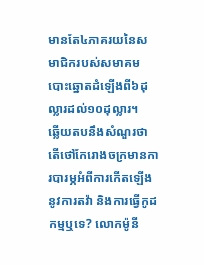មានតែ៤ភាគរយនៃសមាជិករបស់សមាគម បោះឆ្នោតដំឡើងពី៦ដុល្លារដល់១០ដុល្លារ។
ឆ្លើយតបនឹងសំណួរថា តើថៅកែរោងចក្រមានការបារម្ភអំពីការកើតឡើងនូវការតវ៉ា និងការធ្វើកូដកម្មឬទេ? លោកម៉ូនី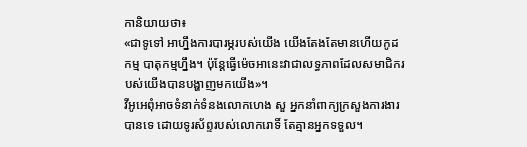កានិយាយថា៖
«ជាទូទៅ អាហ្នឹងការបារម្ភរបស់យើង យើងតែងតែមានហើយកូដកម្ម បាតុកម្មហ្នឹង។ ប៉ុន្តែធ្វើម៉េចអានេះវាជាលទ្ធភាពដែលសមាជិករបស់យើងបានបង្ហាញមកយើង»។
វីអូអេពុំអាចទំនាក់ទំនងលោកហេង សួ អ្នកនាំពាក្យក្រសួងការងារបានទេ ដោយទូរស័ព្ទរបស់លោករោទិ៍ តែគ្មានអ្នកទទួល។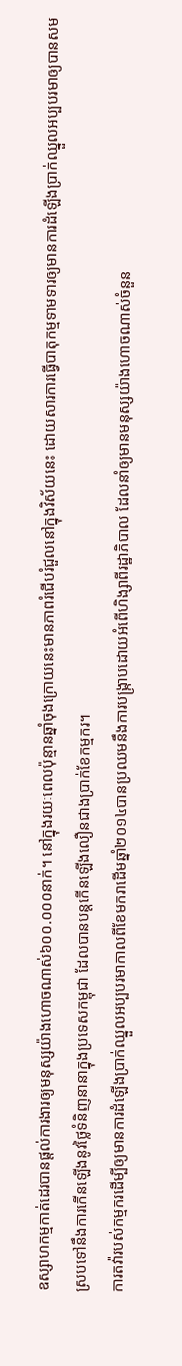ឧស្សាហកម្មកាត់ដេរបានផ្តល់ការងារឲ្យមនុស្សយ៉ាងហោចណាស់៦០០.០០០នាក់។ នៅក្នុងរយៈពេលប៉ុន្មានឆ្នាំចុងក្រោយនេះមានភាពរំជើបរំជួលនៅក្នុងវិស័យនេះ ដោយសារការធ្វើបាតុកម្មទាមទារឲ្យមានការដំឡើងប្រាក់ឈ្នួលអប្បបរមាឲ្យបានសមស្របទៅនឹងការកើនឡើងនូវថ្លៃទំនិញនានាក្នុងប្រទេសកម្ពុជា ដែលបានបន្តកើនឡើងលឿនជាងប្រាក់ខែកម្មករ។
ការតវ៉ារបស់កម្មករដើម្បីឲ្យមានការដំឡើងប្រាក់ឈ្នួលអប្បបរមាកាលពីខែមករាដើមឆ្នាំ២០១៤បានប្រឈមនឹងការបង្រ្កាបដោយអំពើហិង្សាពីរដ្ឋាភិបាល ដែលនាំឲ្យមានមនុស្សយ៉ាងហោចណាស់ចំនួន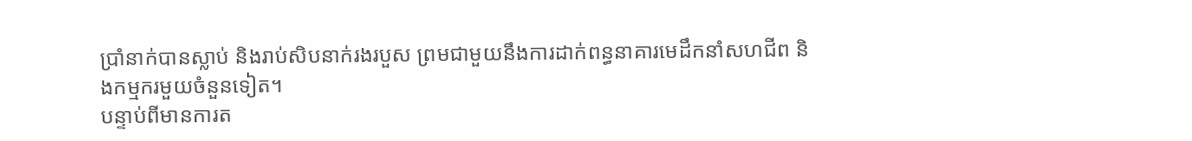ប្រាំនាក់បានស្លាប់ និងរាប់សិបនាក់រងរបួស ព្រមជាមួយនឹងការដាក់ពន្ធនាគារមេដឹកនាំសហជីព និងកម្មករមួយចំនួនទៀត។
បន្ទាប់ពីមានការត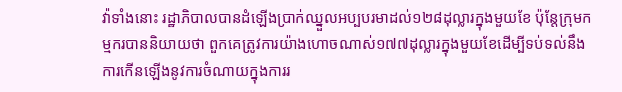វ៉ាទាំងនោះ រដ្ឋាភិបាលបានដំឡើងប្រាក់ឈ្នួលអប្បបរមាដល់១២៨ដុល្លារក្នុងមួយខែ ប៉ុន្តែក្រុមកម្មករបាននិយាយថា ពួកគេត្រូវការយ៉ាងហោចណាស់១៧៧ដុល្លារក្នុងមួយខែដើម្បីទប់ទល់នឹងការកើនឡើងនូវការចំណាយក្នុងការរ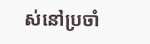ស់នៅប្រចាំ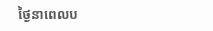ថ្ងៃនាពេលប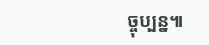ច្ចុប្បន្ន៕